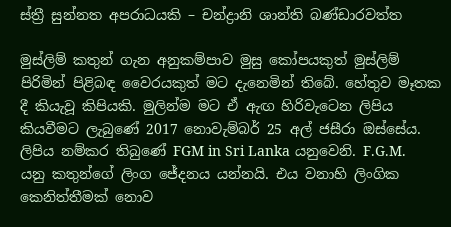ස්ත්‍රී සුන්නත අපරාධයකි – චන්ද්‍රානි ශාන්ති බණ්ඩාරවත්ත

මුස්ලිම් කතුන් ගැන අනුකම්පාව මුසු කෝපයකුත් මුස්ලිම් පිරිමින් පිළිබඳ වෛරයකුත් මට දැනෙමින් තිබේ. හේතුව මෑතක දී කියැවූ කිපියකි. මුලින්ම මට ඒ ඇඟ හිරිවැටෙන ලිපිය කියවීමට ලැබුණේ 2017 නොවැම්බර් 25 අල් ජසීරා ඔස්සේය. ලිපිය නම්කර තිබුණේ FGM in Sri Lanka යනුවෙනි. F.G.M. යනු කතුන්ගේ ලිංග ජේදනය යන්නයි. එය වනාහි ලිංගික කෙනිත්තීමක් නොව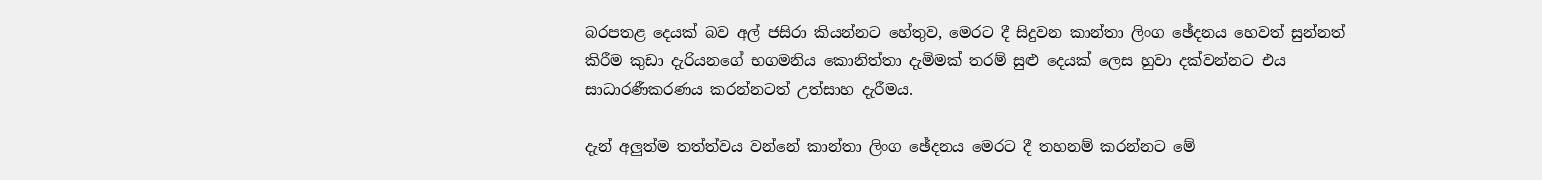බරපතළ දෙයක් බව අල් ජසිරා කියන්නට හේතුව, මෙරට දී සිදුවන කාන්තා ලිංග ඡේදනය හෙවත් සුන්නත් කිරීම කුඩා දැරියනගේ භගමනිය කොනිත්තා දැමිමක් තරම් සුළු දෙයක් ලෙස හුවා දක්වන්නට එය සාධාරණීකරණය කරන්නටත් උත්සාහ දැරීමය.

දැන් අලුත්ම තත්ත්වය වන්නේ කාන්තා ලිංග ඡේදනය මෙරට දී තහනම් කරන්නට මේ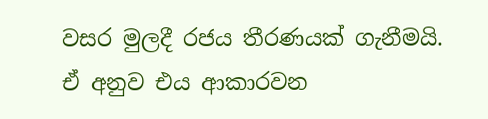වසර මුලදී රජය තීරණයක් ගැනීමයි. ඒ අනුව එය ආකාරවන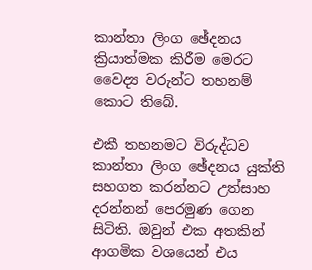කාන්තා ලිංග ඡේදනය ක්‍රියාත්මක කිරීම මෙරට වෛද්‍ය වරුන්ට තහනම් කොට තිබේ.

එකී තහනමට විරුද්ධව කාන්තා ලිංග ඡේදනය යුක්ති සහගත කරන්නට උත්සාහ දරන්නන් පෙරමුණ ගෙන සිටිති. ඔවුන් එක අතකින් ආගමික වශයෙන් එය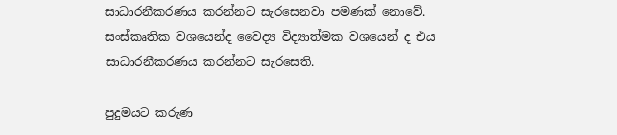සාධාරනීකරණය කරන්නට සැරසෙනවා පමණක් නොවේ. සංස්කෘතික වශයෙන්ද වෛද්‍ය විද්‍යාත්මක වශයෙන් ද එය සාධාරනීකරණය කරන්නට සැරසෙති.

පුදුමයට කරුණ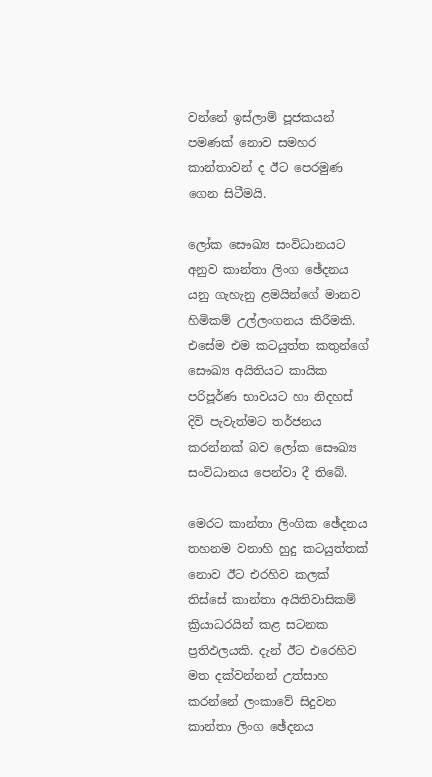වන්නේ ඉස්ලාම් පූජකයන් පමණක් නොව සමහර කාන්තාවන් ද ඊට පෙරමුණ ගෙන සිටීමයි.

ලෝක සෞඛ්‍ය සංවිධානයට අනුව කාන්තා ලිංග ඡේදනය යනු ගැහැනු ළමයින්ගේ මානව හිමිකම් උල්ලංගනය කිරීමකි. එසේම එම කටයුත්ත කතුන්ගේ සෞඛ්‍ය අයිතියට කායික පරිපූර්ණ භාවයට හා නිදහස් දිවි පැවැත්මට තර්ජනය කරන්නක් බව ලෝක සෞඛ්‍ය සංවිධානය පෙන්වා දී තිබේ.

මෙරට කාන්තා ලිංගික ඡේදනය තහනම වනාහි හුදු කටයුත්තක් නොව ඊට එරහිව කලක් තිස්සේ කාන්තා අයිතිවාසිකම් ක්‍රියාධරයින්‍ කළ සටනක ප්‍රතිඵලයකි. දැන් ඊට එරෙහිව මත දක්වන්නන් උත්සාහ කරන්නේ ලංකාවේ සිදුවන කාන්තා ලිංග ඡේදනය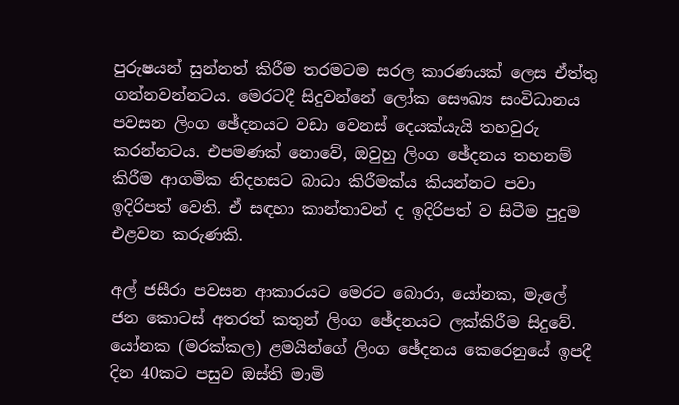පුරුෂයන් සුන්නත් කිරීම තරමටම සරල කාරණයක් ලෙස ඒත්තු ගන්නවන්නටය. මෙරටදී සිදුවන්නේ ලෝක සෞඛ්‍ය සංවිධානය පවසන ලිංග ඡේදනයට වඩා වෙනස් දෙයක්යැයි තහවුරු කරන්නටය. එපමණක් නොවේ, ඔවුහු ලිංග ඡේදනය තහනම් කිරීම ආගමික නිදහසට බාධා කිරීමක්ය කියන්නට පවා ඉදිරිපත් වෙති. ඒ සඳහා කාන්තාවන් ද ඉදිරිපත් ව සිටීම පුදුම එළවන කරුණකි.

අල් ජසීරා පවසන ආකාරයට මෙරට බොරා, යෝනක, මැලේ ජන කොටස් අතරත් කතුන් ලිංග ඡේදනයට ලක්කිරීම සිදුවේ. යෝනක (මරක්කල) ළමයින්ගේ ලිංග ඡේදනය කෙරෙනුයේ ඉපදී දින 40කට පසුව ඔස්ති මාමි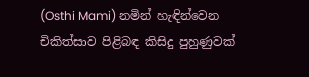(Osthi Mami) නමින් හැඳින්වෙන චිකිත්සාව පිළිබඳ කිසිදු පුහුණුවක්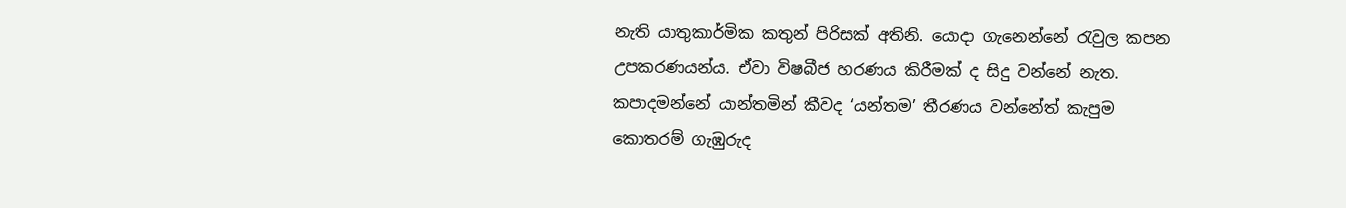නැති යාතුකාර්මික කතුන් පිරිසක් අතිනි. යොදා ගැනෙන්නේ රැවුල කපන උපකරණයන්ය. ඒවා විෂබීජ හරණය කිරීමක් ද සිදු වන්නේ නැත. කපාදමන්නේ යාන්තමින් කීවද ‘යන්තම’ තීරණය වන්නේත් කැපුම කොතරම් ගැඹුරුද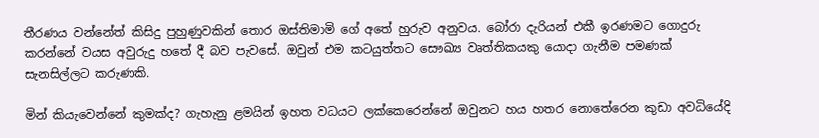තීරණය වන්නේත් කිසිදු පුහුණුවකින් තොර ඔස්තිමාමි‍ ගේ අතේ හුරුව අනුවය. බෝරා දැරියන් එකී ඉරණමට ගොදුරු කරන්නේ වයස අවුරුදු හතේ දී බව පැවසේ. ඔවුන් එම කටයුත්තට සෞඛ්‍ය වෘත්තිකයකු යොදා ගැනීම පමණක් සැනසිල්ලට කරුණකි.

මින් කියැවෙන්නේ කුමක්ද? ගැහැනු ළමයින් ඉහත වධයට ලක්කෙරෙ‍න්නේ ඔවුනට හය හතර නොතේරෙන කුඩා අවධියේදි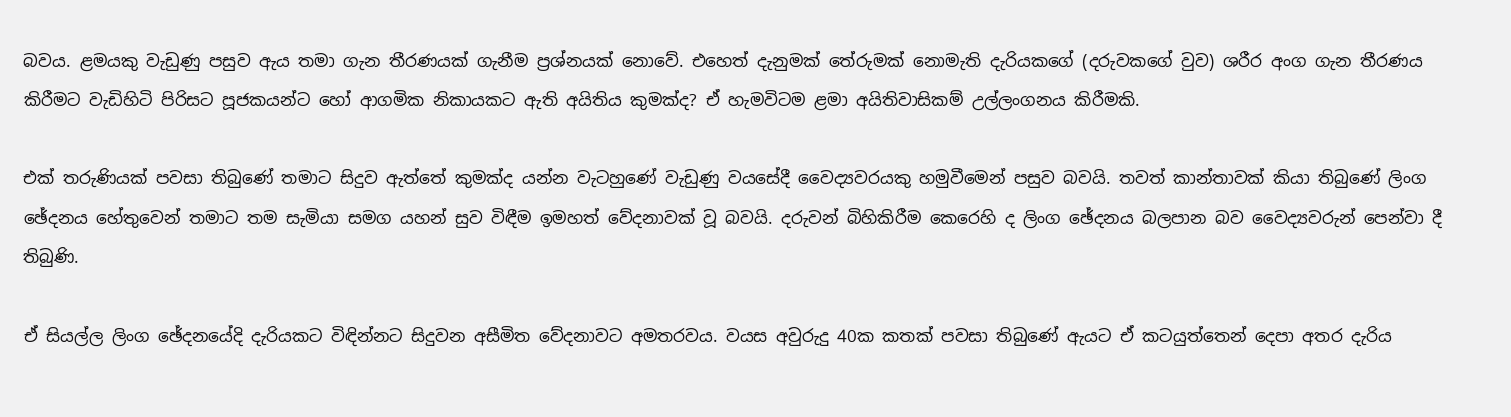බවය. ළමයකු වැඩුණු පසුව ඇය තමා ගැන තීරණයක් ගැනීම ප්‍රශ්නයක් නොවේ. එහෙත් දැනුමක් තේරුමක් නොමැති දැරියකගේ (දරුවකගේ වුව) ශරීර අංග ගැන තීරණය කිරීමට වැඩිහිටි පිරිසට පූජකයන්ට හෝ ආගමික නිකායකට ඇති අයිතිය කුමක්ද? ඒ හැමවිටම ළමා අයිතිවාසිකම් උල්ලංගනය කිරීමකි.

එක් තරුණියක් පවසා තිබුණේ තමාට සිදුව ඇත්තේ කුමක්ද යන්න වැටහුණේ වැඩුණු වයසේදී වෛද්‍යවරයකු හමුවීමෙන් පසුව බවයි. තවත් කාන්තාවක් කියා තිබුණේ ලිංග ඡේදනය හේතුවෙන් තමාට තම සැමියා සමග යහන් සුව විඳීම ඉමහත් වේදනාවක් වූ බවයි. දරුවන් බිහිකිරීම කෙරෙහි ද ලිංග ඡේදනය බලපාන බව වෛද්‍යවරුන් පෙන්වා දී තිබුණි.

ඒ සියල්ල ලිංග ඡේදනයේදි දැරියකට විඳින්නට සිදුවන අසීමිත වේදනාවට අමතරවය. වයස අවුරුදු 40ක කතක් පවසා තිබුණේ ඇයට ඒ කටයුත්තෙන් දෙපා අතර දැරිය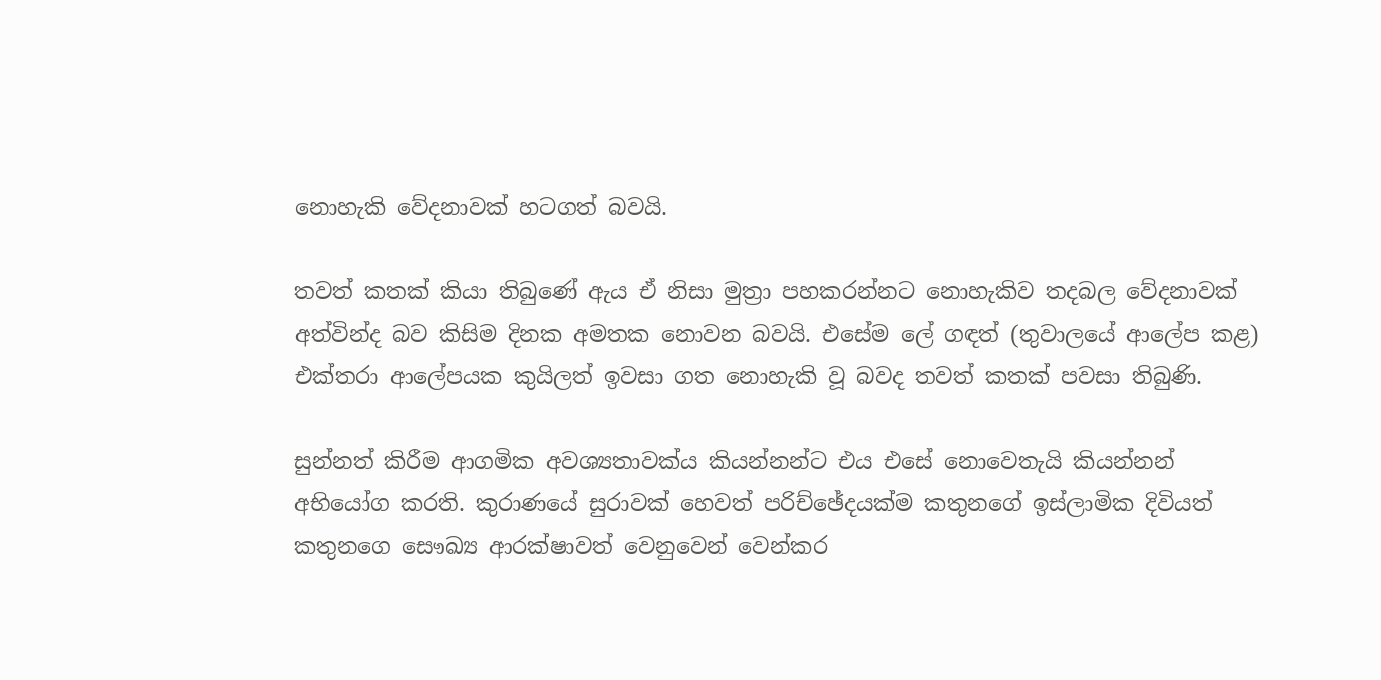නොහැකි වේදනාවක් හටගත් බවයි.

තවත් කතක් කියා තිබුණේ ඇය ඒ නිසා මුත්‍රා පහකරන්නට නොහැකිව තදබල වේදනාවක් අත්වින්ද බව කිසිම දිනක අමතක නොවන බවයි. එසේම ලේ ගඳත් (තුවාලයේ ආලේප කළ) එක්තරා ආලේපයක කුයිලත් ඉවසා ගත නොහැකි වූ බවද තවත් කතක් පවසා තිබුණි.

සුන්නත් කිරීම ආගමික අවශ්‍යතාවක්ය කියන්නන්ට එය එසේ නොවෙතැයි කියන්නන් අභියෝග කරති. කුරාණයේ සුරාවක් හෙවත් පරිච්ඡේදයක්ම කතුනගේ ඉස්ලාමික දිවියත් කතුනගෙ සෞඛ්‍ය ආරක්ෂාවත් වෙනුවෙන් වෙන්කර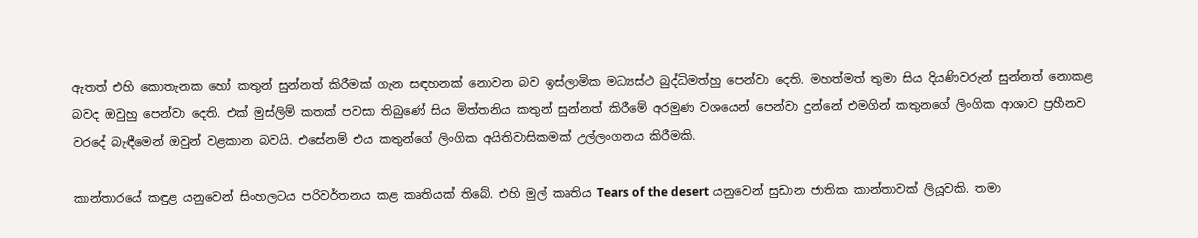ඇතත් එහි කොතැනක හෝ කතුන් සුන්නත් කිරීමක් ගැන සඳහනක් නොවන බව ඉස්ලාමික මධ්‍යස්ථ බුද්ධිමත්හු පෙන්වා දෙති. මහත්මත් තුමා සිය දියණිවරුන් සුන්නත් නොකළ බවද ඔවුහු පෙන්වා දෙති. එක් මුස්ලිම් කතක් පවසා තිබුණේ සිය මිත්තනිය කතුන් සුන්නත් කිරීමේ අරමුණ වශයෙන් පෙන්වා දුන්නේ එමගින් කතුනගේ ලිංගික ආශාව ප්‍රහීනව වරදේ බැඳීමෙන් ඔවුන් වළකාන බවයි. එසේනම් එය කතුන්ගේ ලිංගික අයිතිවාසිකමක් උල්ලංගනය කිරීමකි.

කාන්තා‍රයේ කඳුළ යනුවෙන් සිංහලටය පරිවර්තනය කළ කෘතියක් තිබේ. එහි මුල් කෘතිය Tears of the desert යනුවෙන් සුඩාන ජාතික කාන්තාවක් ලියූවකි. තමා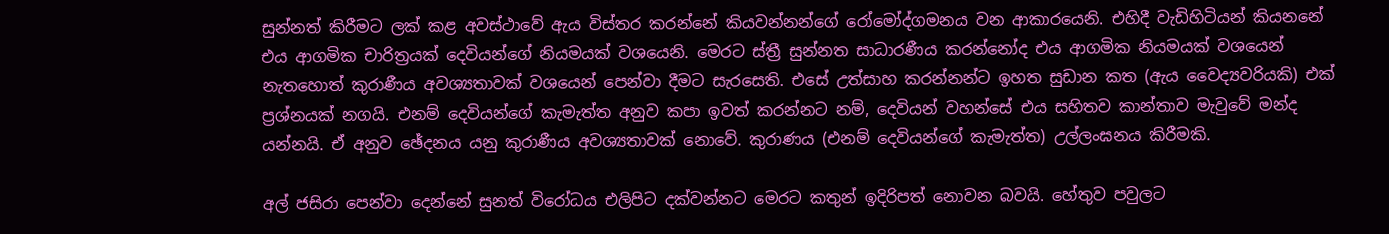සුන්නත් කිරීමට ලක් කළ අවස්ථාවේ ඇය විස්තර කරන්නේ කියවන්නන්ගේ රෝමෝද්ගමනය වන ආකාරයෙනි. එහිදී වැඩිහිටියන් කියනනේ එය ආගමික චාරිත්‍රයක් දෙවියන්ගේ නියමයක් වශයෙනි. මෙරට ස්ත්‍රී සුන්නත සාධාරණීය කරන්නෝද එය ආගමික නියමයක් වශයෙන් නැතහොත් කුරාණීය අවශ්‍යතාවක් වශයෙන් පෙන්වා දීමට සැරසෙති. එසේ උත්සාහ කරන්නන්ට ඉහත සුඩාන කත (ඇය වෛද්‍යවරියකි) එක් ප්‍රශ්නයක් නගයි. එනම් දෙවියන්ගේ කැමැත්ත අනුව කපා ඉවත් කරන්නට නම්, දෙවියන් වහන්සේ එය සහිතව කාන්තාව මැවුවේ මන්ද යන්නයි. ඒ අනුව ඡේදනය යනු කුරාණීය අවශ්‍යතාවක් නොවේ. කුරාණය (එනම් දෙවියන්ගේ කැමැත්ත) උල්ලංඝනය කිරීමකි.

අල් ජසිරා පෙන්වා දෙන්නේ සුනත් විරෝධය එලිපිට දක්වන්නට මෙරට කතුන් ඉදිරිපත් නොවන බවයි. හේතුව පවුලට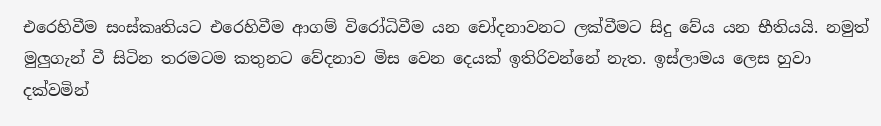එරෙහිවීම සංස්කෘතියට එරෙහිවීම ආගම් විරෝධිවීම යන චෝදනාවනට ලක්වීමට සිදු වේය යන භීතියයි. නමුත් මුලුගැන් වී සිටින තරමටම කතුනට වේදනාව මිස වෙන දෙයක් ඉතිරිවන්නේ නැත. ඉස්ලාමය ලෙස හුවා දක්වමින්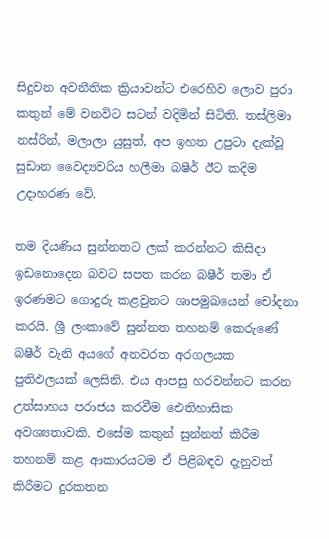සිදුවන අවනීතික ක්‍රියාවන්ට එරෙහිව ලොව පුරා කතුන් මේ වනවිට සටන් වදිමින් සිටිති. තස්ලිමා නස්රින්, මලාලා යුසුත්, අප ඉහත උපුටා දැක්වූ සුඩාන වෛද්‍යවරිය හලීමා බෂීර් ඊට කදිම උදාහරණ වේ.

තම දියණිය සුන්නතට ලක් කරන්නට කිසිදා ඉඩනොදෙන බවට සපත කරන බෂීර් තමා ඒ ඉරණමට ගොදුරු කළවුනට ශාපමුඛයෙන් චෝදනා කරයි. ශ්‍රී ලංකාවේ සුන්නත තහනම් කෙරුණේ බෂීර් වැනි අයගේ අනවරත අරගලයක පුතිඵලයක් ලෙසිනි. එය ආපසු හරවන්නට කරන උත්සාහය පරාජය කරවීම ඓතිහාසික අවශ්‍යතාවකි. එසේම කතුන් සුන්නත් කිරීම තහනම් කළ ආකාරයටම ඒ පිළිබඳව දැනුවත් කිරීමට දුරකතන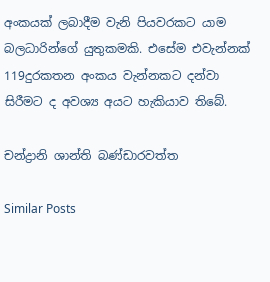අංකයක් ලබාදීම වැනි පියවරකට යාම බලධාරින්ගේ යුතුකමකි. එසේම එවැන්නක් 119දුරකතන අංකය වැන්නකට දන්වා සිරීමට ද අවශ්‍ය අයට හැකියාව තිබේ.

චන්ද්‍රානි ශාන්ති බණ්ඩාරවත්ත

Similar Posts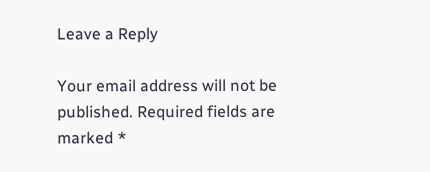Leave a Reply

Your email address will not be published. Required fields are marked *